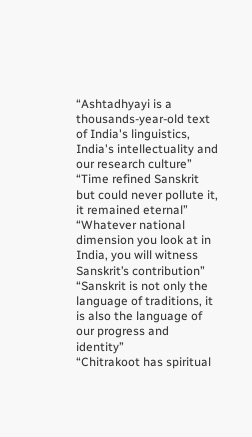“Ashtadhyayi is a thousands-year-old text of India's linguistics, India's intellectuality and our research culture”
“Time refined Sanskrit but could never pollute it, it remained eternal”
“Whatever national dimension you look at in India, you will witness Sanskrit’s contribution”
“Sanskrit is not only the language of traditions, it is also the language of our progress and identity”
“Chitrakoot has spiritual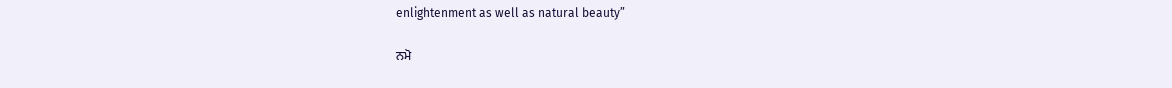enlightenment as well as natural beauty”

ਨਮੋ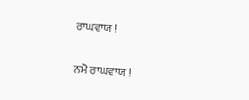ਰਾਘਵਾਯ !

ਨਮੋ ਰਾਘਵਾਯ !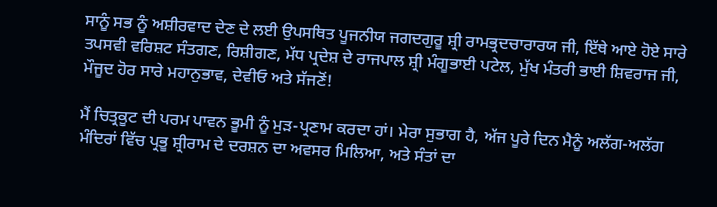ਸਾਨੂੰ ਸਭ ਨੂੰ ਅਸ਼ੀਰਵਾਦ ਦੇਣ ਦੇ ਲਈ ਉਪਸਥਿਤ ਪੂਜਨੀਯ ਜਗਦਗੁਰੂ ਸ਼੍ਰੀ ਰਾਮਭ੍ਰਦਚਾਰਾਰਯ ਜੀ, ਇੱਥੇ ਆਏ ਹੋਏ ਸਾਰੇ ਤਪਸਵੀ ਵਰਿਸ਼ਟ ਸੰਤਗਣ, ਰਿਸ਼ੀਗਣ, ਮੱਧ ਪ੍ਰਦੇਸ਼ ਦੇ ਰਾਜਪਾਲ ਸ਼੍ਰੀ ਮੰਗੂਭਾਈ ਪਟੇਲ, ਮੁੱਖ ਮੰਤਰੀ ਭਾਈ ਸ਼ਿਵਰਾਜ ਜੀ, ਮੌਜੂਦ ਹੋਰ ਸਾਰੇ ਮਹਾਨੁਭਾਵ, ਦੇਵੀਓ ਅਤੇ ਸੱਜਣੋਂ!

ਮੈਂ ਚਿਤ੍ਰਕੂਟ ਦੀ ਪਰਮ ਪਾਵਨ ਭੂਮੀ ਨੂੰ ਮੁੜ-ਪ੍ਰਣਾਮ ਕਰਦਾ ਹਾਂ। ਮੇਰਾ ਸੁਭਾਗ ਹੈ, ਅੱਜ ਪੂਰੇ ਦਿਨ ਮੈਨੂੰ ਅਲੱਗ-ਅਲੱਗ ਮੰਦਿਰਾਂ ਵਿੱਚ ਪ੍ਰਭੂ ਸ਼੍ਰੀਰਾਮ ਦੇ ਦਰਸ਼ਨ ਦਾ ਅਵਸਰ ਮਿਲਿਆ, ਅਤੇ ਸੰਤਾਂ ਦਾ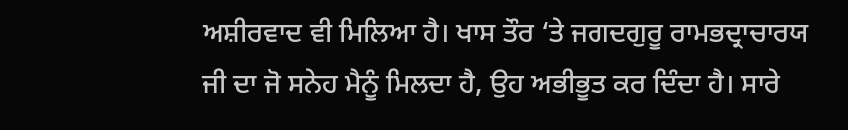ਅਸ਼ੀਰਵਾਦ ਵੀ ਮਿਲਿਆ ਹੈ। ਖਾਸ ਤੌਰ ‘ਤੇ ਜਗਦਗੁਰੂ ਰਾਮਭਦ੍ਰਾਚਾਰਯ ਜੀ ਦਾ ਜੋ ਸਨੇਹ ਮੈਨੂੰ ਮਿਲਦਾ ਹੈ, ਉਹ ਅਭੀਭੂਤ ਕਰ ਦਿੰਦਾ ਹੈ। ਸਾਰੇ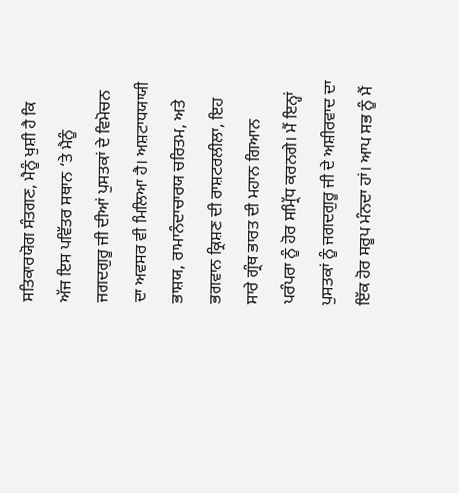ਸਤਿਕਾਰਯੋਗ ਸੰਤਗਣ, ਮੈਨੂੰ ਖੁਸ਼ੀ ਹੈ ਕਿ ਅੱਜ ਇਸ ਪਵਿੱਤਰ ਸਥਾਨ ‘ਤੇ ਮੈਨੂੰ ਜਗਦਗੁਰੂ ਜੀ ਦੀਆਂ ਪੁਸਤਕਾਂ ਦੇ ਵਿਮੋਚਨ ਦਾ ਅਵਸਰ ਵੀ ਮਿਲਿਆ ਹੈ। ਅਸ਼ਟਾਧਯਾਯੀ ਭਾਸ਼ਯ, ਰਾਮਾਨੰਦਾਚਾਰਯ ਚਰਿਤਮ, ਅਤੇ ਭਗਵਾਨ ਕ੍ਰਿਸ਼ਣ ਦੀ ਰਾਸ਼ਟਰਲੀਲਾ, ਇਹ ਸਾਰੇ ਗ੍ਰੰਥ ਭਾਰਤ ਦੀ ਮਹਾਨ ਗਿਆਨ ਪਰੰਪਰਾ ਨੂੰ ਹੋਰ ਸਮ੍ਰਿੱਧ ਕਰਨਗੇ। ਮੈਂ ਇਨ੍ਹਾਂ ਪੁਸਤਕਾਂ ਨੂੰ ਜਗਦਗੁਰੂ ਜੀ ਦੇ ਅਸ਼ੀਰਵਾਦ ਦਾ ਇੱਕ ਹੋਰ ਸਰੂਪ ਮੰਨਦਾ ਹਾਂ। ਆਪ ਸਭ ਨੂੰ ਮੈਂ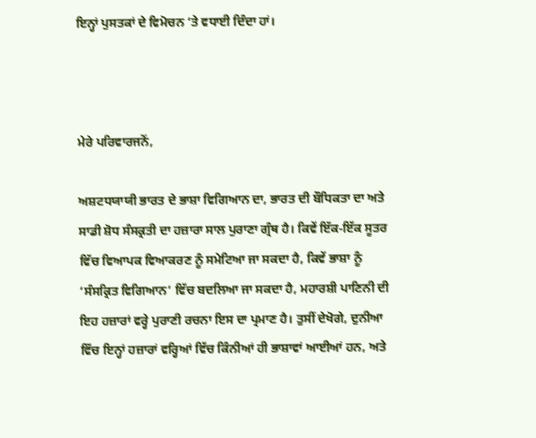ਇਨ੍ਹਾਂ ਪੁਸਤਕਾਂ ਦੇ ਵਿਮੋਚਨ ‘ਤੇ ਵਧਾਈ ਦਿੰਦਾ ਹਾਂ।



ਮੇਰੇ ਪਰਿਵਾਰਜਨੋਂ,

ਅਸ਼ਟਧਯਾਯੀ ਭਾਰਤ ਦੇ ਭਾਸ਼ਾ ਵਿਗਿਆਨ ਦਾ, ਭਾਰਤ ਦੀ ਬੌਧਿਕਤਾ ਦਾ ਅਤੇ ਸਾਡੀ ਸ਼ੋਧ ਸੰਸਕ੍ਰਤੀ ਦਾ ਹਜ਼ਾਰਾ ਸਾਲ ਪੁਰਾਣਾ ਗ੍ਰੰਥ ਹੈ। ਕਿਵੇਂ ਇੱਕ-ਇੱਕ ਸੂਤਰ ਵਿੱਚ ਵਿਆਪਕ ਵਿਆਕਰਣ ਨੂੰ ਸਮੇਟਿਆ ਜਾ ਸਕਦਾ ਹੈ, ਕਿਵੇਂ ਭਾਸ਼ਾ ਨੂੰ ‘ਸੰਸਕ੍ਰਿਤ ਵਿਗਿਆਨ’ ਵਿੱਚ ਬਦਲਿਆ ਜਾ ਸਕਦਾ ਹੈ, ਮਹਾਰਸ਼ੀ ਪਾਣਿਨੀ ਦੀ ਇਹ ਹਜ਼ਾਰਾਂ ਵਰ੍ਹੇ ਪੁਰਾਣੀ ਰਚਨਾ ਇਸ ਦਾ ਪ੍ਰਮਾਣ ਹੈ। ਤੁਸੀਂ ਦੇਖੋਗੇ, ਦੁਨੀਆ ਵਿੱਚ ਇਨ੍ਹਾਂ ਹਜ਼ਾਰਾਂ ਵਰ੍ਹਿਆਂ ਵਿੱਚ ਕਿੰਨੀਆਂ ਹੀ ਭਾਸ਼ਾਵਾਂ ਆਈਆਂ ਹਨ, ਅਤੇ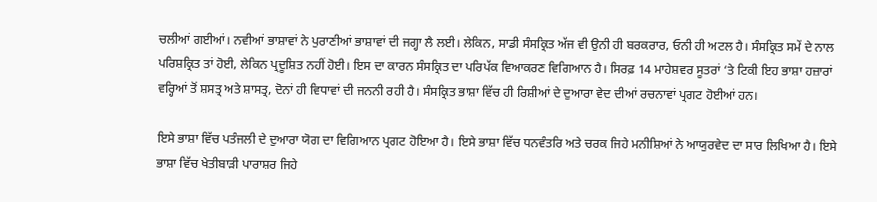ਚਲੀਆਂ ਗਈਆਂ। ਨਵੀਆਂ ਭਾਸ਼ਾਵਾਂ ਨੇ ਪੁਰਾਣੀਆਂ ਭਾਸ਼ਾਵਾਂ ਦੀ ਜਗ੍ਹਾ ਲੈ ਲਈ। ਲੇਕਿਨ, ਸਾਡੀ ਸੰਸਕ੍ਰਿਤ ਅੱਜ ਵੀ ਉਨੀ ਹੀ ਬਰਕਰਾਰ, ਓਨੀ ਹੀ ਅਟਲ ਹੈ। ਸੰਸਕ੍ਰਿਤ ਸਮੇਂ ਦੇ ਨਾਲ ਪਰਿਸ਼ਕ੍ਰਿਤ ਤਾਂ ਹੋਈ, ਲੇਕਿਨ ਪ੍ਰਦੂਸ਼ਿਤ ਨਹੀਂ ਹੋਈ। ਇਸ ਦਾ ਕਾਰਨ ਸੰਸਕ੍ਰਿਤ ਦਾ ਪਰਿਪੱਕ ਵਿਆਕਰਣ ਵਿਗਿਆਨ ਹੈ। ਸਿਰਫ਼ 14 ਮਾਹੇਸ਼ਵਰ ਸੂਤਰਾਂ ‘ਤੇ ਟਿਕੀ ਇਹ ਭਾਸ਼ਾ ਹਜ਼ਾਰਾਂ ਵਰ੍ਹਿਆਂ ਤੋਂ ਸ਼ਸਤ੍ਰ ਅਤੇ ਸ਼ਾਸਤ੍ਰ, ਦੋਨਾਂ ਹੀ ਵਿਧਾਵਾਂ ਦੀ ਜਨਨੀ ਰਹੀ ਹੈ। ਸੰਸਕ੍ਰਿਤ ਭਾਸ਼ਾ ਵਿੱਚ ਹੀ ਰਿਸ਼ੀਆਂ ਦੇ ਦੁਆਰਾ ਵੇਦ ਦੀਆਂ ਰਚਨਾਵਾਂ ਪ੍ਰਗਟ ਹੋਈਆਂ ਹਨ।

ਇਸੇ ਭਾਸ਼ਾ ਵਿੱਚ ਪਤੰਜਲੀ ਦੇ ਦੁਆਰਾ ਯੋਗ ਦਾ ਵਿਗਿਆਨ ਪ੍ਰਗਟ ਹੋਇਆ ਹੈ। ਇਸੇ ਭਾਸ਼ਾ ਵਿੱਚ ਧਨਵੰਤਰਿ ਅਤੇ ਚਰਕ ਜਿਹੇ ਮਨੀਸ਼ਿਆਂ ਨੇ ਆਯੁਰਵੇਦ ਦਾ ਸਾਰ ਲਿਖਿਆ ਹੈ। ਇਸੇ ਭਾਸ਼ਾ ਵਿੱਚ ਖੇਤੀਬਾੜੀ ਪਾਰਾਸ਼ਰ ਜਿਹੇ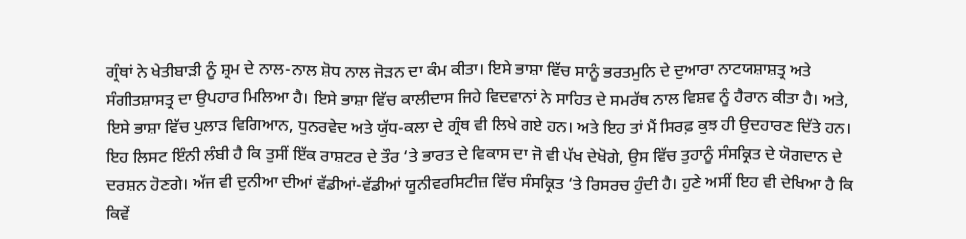ਗ੍ਰੰਥਾਂ ਨੇ ਖੇਤੀਬਾੜੀ ਨੂੰ ਸ਼੍ਰਮ ਦੇ ਨਾਲ-ਨਾਲ ਸ਼ੋਧ ਨਾਲ ਜੋੜਨ ਦਾ ਕੰਮ ਕੀਤਾ। ਇਸੇ ਭਾਸ਼ਾ ਵਿੱਚ ਸਾਨੂੰ ਭਰਤਮੁਨਿ ਦੇ ਦੁਆਰਾ ਨਾਟਯਸ਼ਾਸ਼ਤ੍ਰ ਅਤੇ ਸੰਗੀਤਸ਼ਾਸਤ੍ਰ ਦਾ ਉਪਹਾਰ ਮਿਲਿਆ ਹੈ। ਇਸੇ ਭਾਸ਼ਾ ਵਿੱਚ ਕਾਲੀਦਾਸ ਜਿਹੇ ਵਿਦਵਾਨਾਂ ਨੇ ਸਾਹਿਤ ਦੇ ਸਮਰੱਥ ਨਾਲ ਵਿਸ਼ਵ ਨੂੰ ਹੈਰਾਨ ਕੀਤਾ ਹੈ। ਅਤੇ, ਇਸੇ ਭਾਸ਼ਾ ਵਿੱਚ ਪੁਲਾੜ ਵਿਗਿਆਨ, ਧੁਨਰਵੇਦ ਅਤੇ ਯੁੱਧ-ਕਲਾ ਦੇ ਗ੍ਰੰਥ ਵੀ ਲਿਖੇ ਗਏ ਹਨ। ਅਤੇ ਇਹ ਤਾਂ ਮੈਂ ਸਿਰਫ਼ ਕੁਝ ਹੀ ਉਦਹਾਰਣ ਦਿੱਤੇ ਹਨ। ਇਹ ਲਿਸਟ ਇੰਨੀ ਲੰਬੀ ਹੈ ਕਿ ਤੁਸੀਂ ਇੱਕ ਰਾਸ਼ਟਰ ਦੇ ਤੌਰ ‘ਤੇ ਭਾਰਤ ਦੇ ਵਿਕਾਸ ਦਾ ਜੋ ਵੀ ਪੱਖ ਦੇਖੋਗੇ, ਉਸ ਵਿੱਚ ਤੁਹਾਨੂੰ ਸੰਸਕ੍ਰਿਤ ਦੇ ਯੋਗਦਾਨ ਦੇ ਦਰਸ਼ਨ ਹੋਣਗੇ। ਅੱਜ ਵੀ ਦੁਨੀਆ ਦੀਆਂ ਵੱਡੀਆਂ-ਵੱਡੀਆਂ ਯੂਨੀਵਰਸਿਟੀਜ਼ ਵਿੱਚ ਸੰਸਕ੍ਰਿਤ ‘ਤੇ ਰਿਸਰਚ ਹੁੰਦੀ ਹੈ। ਹੁਣੇ ਅਸੀਂ ਇਹ ਵੀ ਦੇਖਿਆ ਹੈ ਕਿ ਕਿਵੇਂ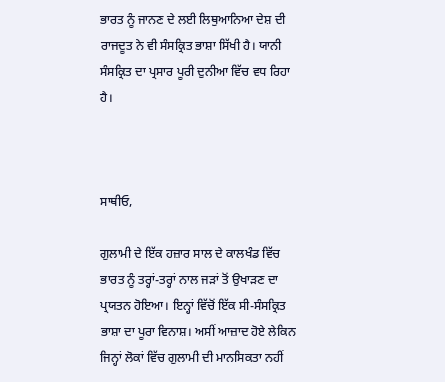ਭਾਰਤ ਨੂੰ ਜਾਨਣ ਦੇ ਲਈ ਲਿਥੁਆਨਿਆ ਦੇਸ਼ ਦੀ ਰਾਜਦੂਤ ਨੇ ਵੀ ਸੰਸਕ੍ਰਿਤ ਭਾਸ਼ਾ ਸਿੱਖੀ ਹੈ। ਯਾਨੀ ਸੰਸਕ੍ਰਿਤ ਦਾ ਪ੍ਰਸਾਰ ਪੂਰੀ ਦੁਨੀਆ ਵਿੱਚ ਵਧ ਰਿਹਾ ਹੈ।



ਸਾਥੀਓ,

ਗੁਲਾਮੀ ਦੇ ਇੱਕ ਹਜ਼ਾਰ ਸਾਲ ਦੇ ਕਾਲਖੰਡ ਵਿੱਚ ਭਾਰਤ ਨੂੰ ਤਰ੍ਹਾਂ-ਤਰ੍ਹਾਂ ਨਾਲ ਜੜਾਂ ਤੋਂ ਉਖਾੜਣ ਦਾ ਪ੍ਰਯਤਨ ਹੋਇਆ। ਇਨ੍ਹਾਂ ਵਿੱਚੋਂ ਇੱਕ ਸੀ-ਸੰਸਕ੍ਰਿਤ ਭਾਸ਼ਾ ਦਾ ਪੂਰਾ ਵਿਨਾਸ਼। ਅਸੀਂ ਆਜ਼ਾਦ ਹੋਏ ਲੇਕਿਨ ਜਿਨ੍ਹਾਂ ਲੋਕਾਂ ਵਿੱਚ ਗੁਲਾਮੀ ਦੀ ਮਾਨਸਿਕਤਾ ਨਹੀਂ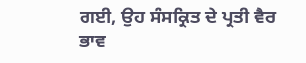ਗਈ, ਉਹ ਸੰਸਕ੍ਰਿਤ ਦੇ ਪ੍ਰਤੀ ਵੈਰ ਭਾਵ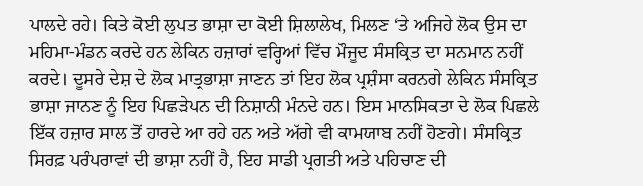ਪਾਲਦੇ ਰਹੇ। ਕਿਤੇ ਕੋਈ ਲੁਪਤ ਭਾਸ਼ਾ ਦਾ ਕੋਈ ਸ਼ਿਲਾਲੇਖ, ਮਿਲਣ ‘ਤੇ ਅਜਿਹੇ ਲੋਕ ਉਸ ਦਾ ਮਹਿਮਾ-ਮੰਡਨ ਕਰਦੇ ਹਨ ਲੇਕਿਨ ਹਜ਼ਾਰਾਂ ਵਰ੍ਹਿਆਂ ਵਿੱਚ ਮੌਜੂਦ ਸੰਸਕ੍ਰਿਤ ਦਾ ਸਨਮਾਨ ਨਹੀਂ ਕਰਦੇ। ਦੂਸਰੇ ਦੇਸ਼ ਦੇ ਲੋਕ ਮਾਤ੍ਰਭਾਸ਼ਾ ਜਾਣਨ ਤਾਂ ਇਹ ਲੋਕ ਪ੍ਰਸ਼ੰਸਾ ਕਰਨਗੇ ਲੇਕਿਨ ਸੰਸਕ੍ਰਿਤ ਭਾਸ਼ਾ ਜਾਨਣ ਨੂੰ ਇਹ ਪਿਛੜੇਪਨ ਦੀ ਨਿਸ਼ਾਨੀ ਮੰਨਦੇ ਹਨ। ਇਸ ਮਾਨਸਿਕਤਾ ਦੇ ਲੋਕ ਪਿਛਲੇ ਇੱਕ ਹਜ਼ਾਰ ਸਾਲ ਤੋਂ ਹਾਰਦੇ ਆ ਰਹੇ ਹਨ ਅਤੇ ਅੱਗੇ ਵੀ ਕਾਮਯਾਬ ਨਹੀਂ ਹੋਣਗੇ। ਸੰਸਕ੍ਰਿਤ ਸਿਰਫ਼ ਪਰੰਪਰਾਵਾਂ ਦੀ ਭਾਸ਼ਾ ਨਹੀਂ ਹੈ, ਇਹ ਸਾਡੀ ਪ੍ਰਗਤੀ ਅਤੇ ਪਹਿਚਾਣ ਦੀ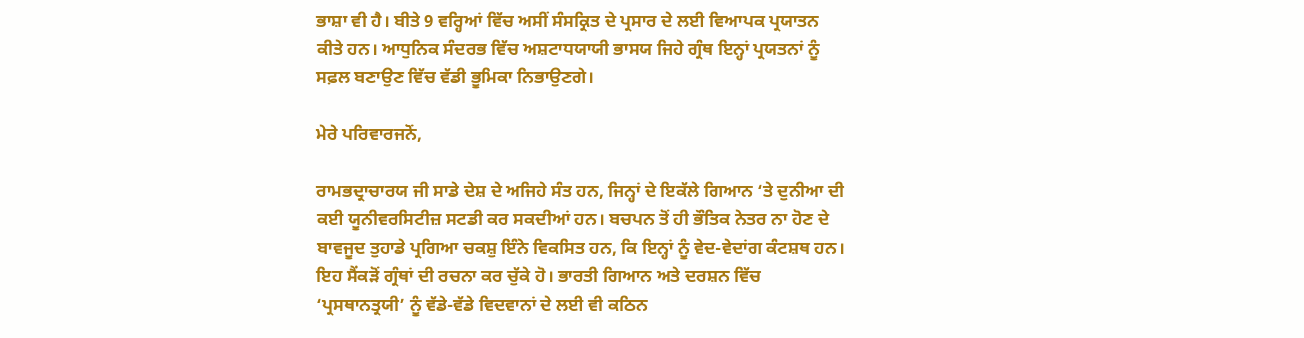ਭਾਸ਼ਾ ਵੀ ਹੈ। ਬੀਤੇ 9 ਵਰ੍ਹਿਆਂ ਵਿੱਚ ਅਸੀਂ ਸੰਸਕ੍ਰਿਤ ਦੇ ਪ੍ਰਸਾਰ ਦੇ ਲਈ ਵਿਆਪਕ ਪ੍ਰਯਾਤਨ ਕੀਤੇ ਹਨ। ਆਧੁਨਿਕ ਸੰਦਰਭ ਵਿੱਚ ਅਸ਼ਟਾਧਯਾਯੀ ਭਾਸਯ ਜਿਹੇ ਗ੍ਰੰਥ ਇਨ੍ਹਾਂ ਪ੍ਰਯਤਨਾਂ ਨੂੰ ਸਫ਼ਲ ਬਣਾਉਣ ਵਿੱਚ ਵੱਡੀ ਭੂਮਿਕਾ ਨਿਭਾਉਣਗੇ।

ਮੇਰੇ ਪਰਿਵਾਰਜਨੋਂ,

ਰਾਮਭਦ੍ਰਾਚਾਰਯ ਜੀ ਸਾਡੇ ਦੇਸ਼ ਦੇ ਅਜਿਹੇ ਸੰਤ ਹਨ, ਜਿਨ੍ਹਾਂ ਦੇ ਇਕੱਲੇ ਗਿਆਨ ‘ਤੇ ਦੁਨੀਆ ਦੀ ਕਈ ਯੂਨੀਵਰਸਿਟੀਜ਼ ਸਟਡੀ ਕਰ ਸਕਦੀਆਂ ਹਨ। ਬਚਪਨ ਤੋਂ ਹੀ ਭੌਤਿਕ ਨੇਤਰ ਨਾ ਹੋਣ ਦੇ ਬਾਵਜੂਦ ਤੁਹਾਡੇ ਪ੍ਰਗਿਆ ਚਕਸ਼ੁ ਇੰਨੇ ਵਿਕਸਿਤ ਹਨ, ਕਿ ਇਨ੍ਹਾਂ ਨੂੰ ਵੇਦ-ਵੇਦਾਂਗ ਕੰਟਸ਼ਥ ਹਨ। ਇਹ ਸੈਂਕੜੋਂ ਗ੍ਰੰਥਾਂ ਦੀ ਰਚਨਾ ਕਰ ਚੁੱਕੇ ਹੋ। ਭਾਰਤੀ ਗਿਆਨ ਅਤੇ ਦਰਸ਼ਨ ਵਿੱਚ ‘ਪ੍ਰਸਥਾਨਤ੍ਰਯੀ’ ਨੂੰ ਵੱਡੇ-ਵੱਡੇ ਵਿਦਵਾਨਾਂ ਦੇ ਲਈ ਵੀ ਕਠਿਨ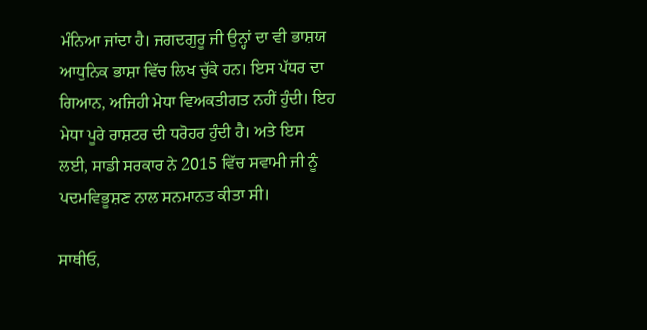ਮੰਨਿਆ ਜਾਂਦਾ ਹੈ। ਜਗਦਗੁਰੂ ਜੀ ਉਨ੍ਹਾਂ ਦਾ ਵੀ ਭਾਸ਼ਯ ਆਧੁਨਿਕ ਭਾਸ਼ਾ ਵਿੱਚ ਲਿਖ ਚੁੱਕੇ ਹਨ। ਇਸ ਪੱਧਰ ਦਾ ਗਿਆਨ, ਅਜਿਹੀ ਮੇਧਾ ਵਿਅਕਤੀਗਤ ਨਹੀਂ ਹੁੰਦੀ। ਇਹ ਮੇਧਾ ਪੂਰੇ ਰਾਸ਼ਟਰ ਦੀ ਧਰੋਹਰ ਹੁੰਦੀ ਹੈ। ਅਤੇ ਇਸ ਲਈ, ਸਾਡੀ ਸਰਕਾਰ ਨੇ 2015 ਵਿੱਚ ਸਵਾਮੀ ਜੀ ਨੂੰ ਪਦਮਵਿਭੂਸ਼ਣ ਨਾਲ ਸਨਮਾਨਤ ਕੀਤਾ ਸੀ।

ਸਾਥੀਓ,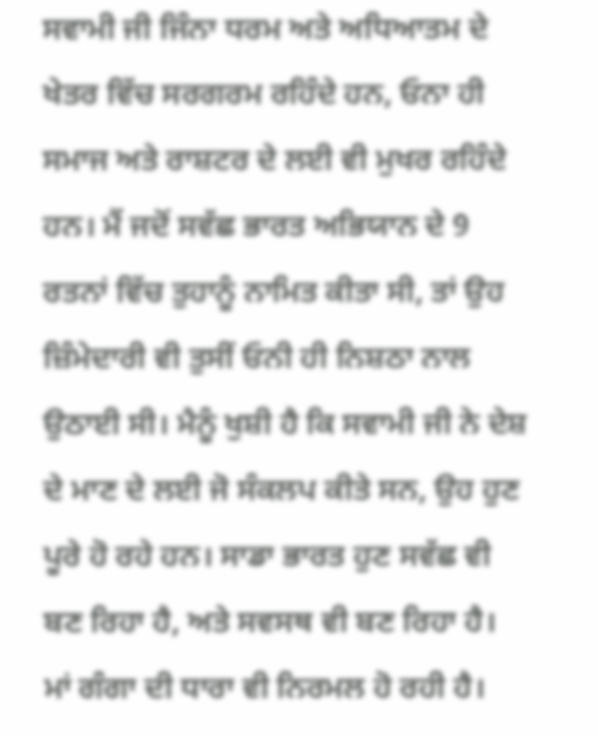ਸਵਾਮੀ ਜੀ ਜਿੰਨਾ ਧਰਮ ਅਤੇ ਅਧਿਆਤਮ ਦੇ ਖੇਤਰ ਵਿੱਚ ਸਰਗਰਮ ਰਹਿੰਦੇ ਹਨ, ਓਨਾ ਹੀ ਸਮਾਜ ਅਤੇ ਰਾਸ਼ਟਰ ਦੇ ਲਈ ਵੀ ਮੁਖਰ ਰਹਿੰਦੇ ਹਨ। ਮੈਂ ਜਦੋਂ ਸਵੱਛ ਭਾਰਤ ਅਭਿਯਾਨ ਦੇ 9 ਰਤਨਾਂ ਵਿੱਚ ਤੁਹਾਨੂੰ ਨਾਮਿਤ ਕੀਤਾ ਸੀ, ਤਾਂ ਉਹ ਜ਼ਿੰਮੇਦਾਰੀ ਵੀ ਤੁਸੀਂ ਓਨੀ ਹੀ ਨਿਸ਼ਠਾ ਨਾਲ ਉਠਾਈ ਸੀ। ਮੈਨੂੰ ਖੁਸ਼ੀ ਹੈ ਕਿ ਸਵਾਮੀ ਜੀ ਨੇ ਦੇਸ਼ ਦੇ ਮਾਣ ਦੇ ਲਈ ਜੋ ਸੰਕਲਪ ਕੀਤੇ ਸਨ, ਉਹ ਹੁਣ ਪੂਰੇ ਹੋ ਰਹੇ ਹਨ। ਸਾਡਾ ਭਾਰਤ ਹੁਣ ਸਵੱਛ ਵੀ ਬਣ ਰਿਹਾ ਹੈ, ਅਤੇ ਸਵਸਥ ਵੀ ਬਣ ਰਿਹਾ ਹੈ। ਮਾਂ ਗੰਗਾ ਦੀ ਧਾਰਾ ਵੀ ਨਿਰਮਲ ਹੋ ਰਹੀ ਹੈ।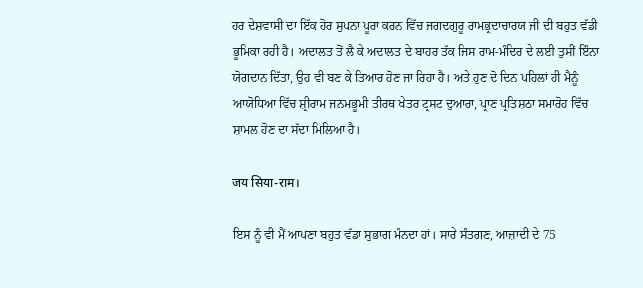ਹਰ ਦੇਸ਼ਵਾਸੀ ਦਾ ਇੱਕ ਹੋਰ ਸੁਪਨਾ ਪੂਰਾ ਕਰਨ ਵਿੱਚ ਜਗਦਗੁਰੂ ਰਾਮਭ੍ਰਦਾਚਾਰਯ ਜੀ ਦੀ ਬਹੁਤ ਵੱਡੀ ਭੂਮਿਕਾ ਰਹੀ ਹੈ। ਅਦਾਲਤ ਤੋਂ ਲੈ ਕੇ ਅਦਾਲਤ ਦੇ ਬਾਹਰ ਤੱਕ ਜਿਸ ਰਾਮ-ਮੰਦਿਰ ਦੇ ਲਈ ਤੁਸੀਂ ਇੰਨਾ ਯੋਗਦਾਨ ਦਿੱਤਾ, ਉਹ ਵੀ ਬਣ ਕੇ ਤਿਆਰ ਹੋਣ ਜਾ ਰਿਹਾ ਹੈ। ਅਤੇ ਹੁਣ ਦੋ ਦਿਨ ਪਹਿਲਾਂ ਹੀ ਮੈਨੂੰ ਆਯੋਧਿਆ ਵਿੱਚ ਸ਼੍ਰੀਰਾਮ ਜਨਮਭੂਮੀ ਤੀਰਥ ਖੇਤਰ ਟ੍ਰਸਟ ਦੁਆਰਾ, ਪ੍ਰਾਣ ਪ੍ਰਤਿਸ਼ਠਾ ਸਮਾਰੋਹ ਵਿੱਚ ਸ਼ਾਮਲ ਹੋਣ ਦਾ ਸੱਦਾ ਮਿਲਿਆ ਹੈ।

जय सिया-राम।

ਇਸ ਨੂੰ ਵੀ ਮੈਂ ਆਪਣਾ ਬਹੁਤ ਵੱਡਾ ਸੁਭਾਗ ਮੰਨਦਾ ਹਾਂ। ਸਾਰੇ ਸੰਤਗਣ, ਆਜ਼ਾਦੀ ਦੇ 75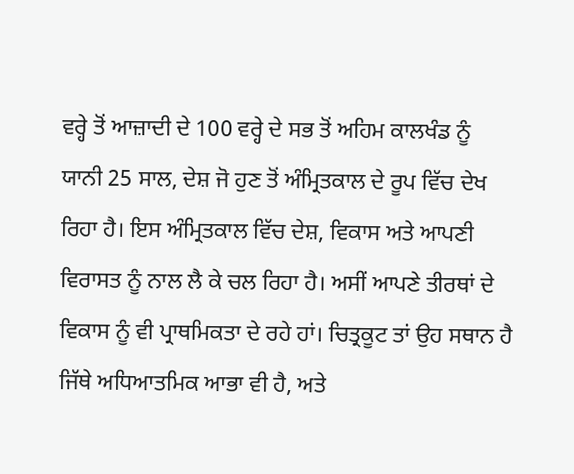ਵਰ੍ਹੇ ਤੋਂ ਆਜ਼ਾਦੀ ਦੇ 100 ਵਰ੍ਹੇ ਦੇ ਸਭ ਤੋਂ ਅਹਿਮ ਕਾਲਖੰਡ ਨੂੰ ਯਾਨੀ 25 ਸਾਲ, ਦੇਸ਼ ਜੋ ਹੁਣ ਤੋਂ ਅੰਮ੍ਰਿਤਕਾਲ ਦੇ ਰੂਪ ਵਿੱਚ ਦੇਖ ਰਿਹਾ ਹੈ। ਇਸ ਅੰਮ੍ਰਿਤਕਾਲ ਵਿੱਚ ਦੇਸ਼, ਵਿਕਾਸ ਅਤੇ ਆਪਣੀ ਵਿਰਾਸਤ ਨੂੰ ਨਾਲ ਲੈ ਕੇ ਚਲ ਰਿਹਾ ਹੈ। ਅਸੀਂ ਆਪਣੇ ਤੀਰਥਾਂ ਦੇ ਵਿਕਾਸ ਨੂੰ ਵੀ ਪ੍ਰਾਥਮਿਕਤਾ ਦੇ ਰਹੇ ਹਾਂ। ਚਿਤ੍ਰਕੂਟ ਤਾਂ ਉਹ ਸਥਾਨ ਹੈ ਜਿੱਥੇ ਅਧਿਆਤਮਿਕ ਆਭਾ ਵੀ ਹੈ, ਅਤੇ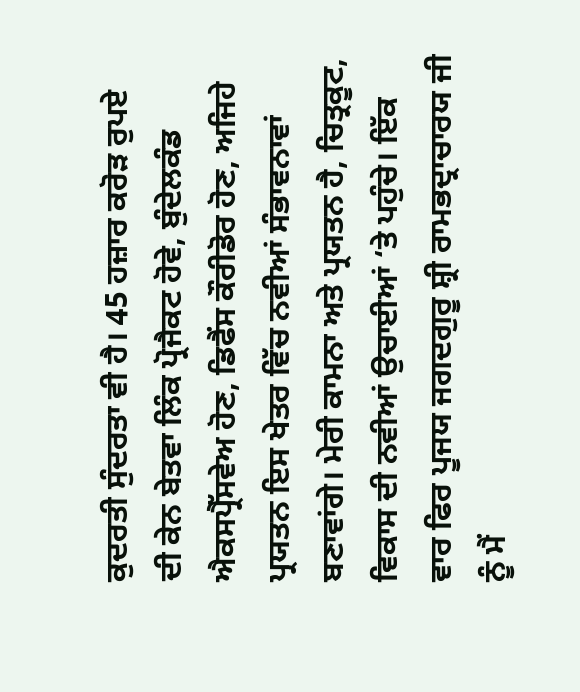ਕੁਦਰਤੀ ਸੁੰਦਰਤਾ ਵੀ ਹੈ। 45 ਹਜ਼ਾਰ ਕਰੋੜ ਰੁਪਏ ਦੀ ਕੇਨ ਬੇਤਵਾ ਲਿੰਕ ਪ੍ਰੋਜੈਕਟ ਹੋਵੇ, ਬੁੰਦੇਲਕੰਡ ਐਕਸਪ੍ਰੈੱਸਵੇਅ ਹੋਣ, ਡਿਫੈਂਸ ਕੌਰੀਡੋਰ ਹੋਣ, ਅਜਿਹੇ ਪ੍ਰਯਤਨ ਇਸ ਖੇਤਰ ਵਿੱਚ ਨਵੀਆਂ ਸੰਭਾਵਨਾਵਾਂ ਬਣਾਵਾਂਗੇ। ਮੇਰੀ ਕਾਮਨਾ ਅਤੇ ਪ੍ਰਯਤਨ ਹੈ, ਚਿਤ੍ਰਕੂਟ, ਵਿਕਾਸ ਦੀ ਨਵੀਆਂ ਉਚਾਈਆਂ ‘ਤੇ ਪਹੁੰਚੇ। ਇੱਕ ਵਾਰ ਫਿਰ ਪੂਜਯ ਜਗਦਗੁਰੂ ਸ਼੍ਰੀ ਰਾਮਭਦ੍ਰਾਚਾਰਯ ਜੀ ਨੂੰ ਮੈਂ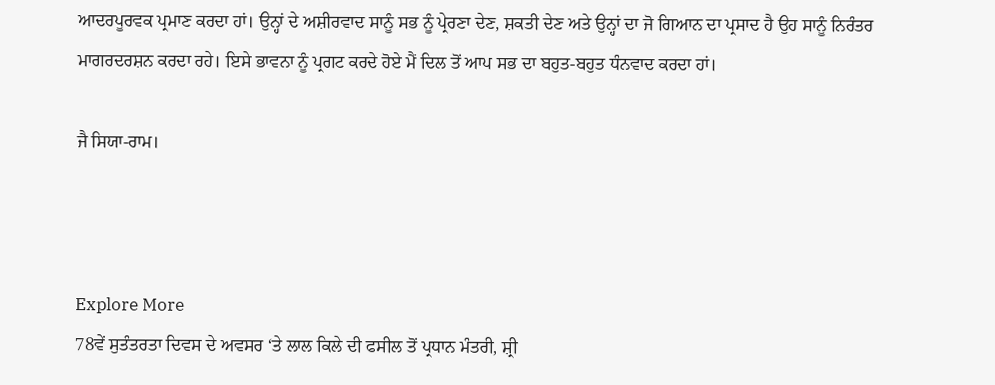ਆਦਰਪੂਰਵਕ ਪ੍ਰਮਾਣ ਕਰਦਾ ਹਾਂ। ਉਨ੍ਹਾਂ ਦੇ ਅਸ਼ੀਰਵਾਦ ਸਾਨੂੰ ਸਭ ਨੂੰ ਪ੍ਰੇਰਣਾ ਦੇਣ, ਸ਼ਕਤੀ ਦੇਣ ਅਤੇ ਉਨ੍ਹਾਂ ਦਾ ਜੋ ਗਿਆਨ ਦਾ ਪ੍ਰਸਾਦ ਹੈ ਉਹ ਸਾਨੂੰ ਨਿਰੰਤਰ ਮਾਗਰਦਰਸ਼ਨ ਕਰਦਾ ਰਹੇ। ਇਸੇ ਭਾਵਨਾ ਨੂੰ ਪ੍ਰਗਟ ਕਰਦੇ ਹੋਏ ਮੈਂ ਦਿਲ ਤੋਂ ਆਪ ਸਭ ਦਾ ਬਹੁਤ-ਬਹੁਤ ਧੰਨਵਾਦ ਕਰਦਾ ਹਾਂ।

ਜੈ ਸਿਯਾ-ਰਾਮ।



Explore More
78ਵੇਂ ਸੁਤੰਤਰਤਾ ਦਿਵਸ ਦੇ ਅਵਸਰ ‘ਤੇ ਲਾਲ ਕਿਲੇ ਦੀ ਫਸੀਲ ਤੋਂ ਪ੍ਰਧਾਨ ਮੰਤਰੀ, ਸ਼੍ਰੀ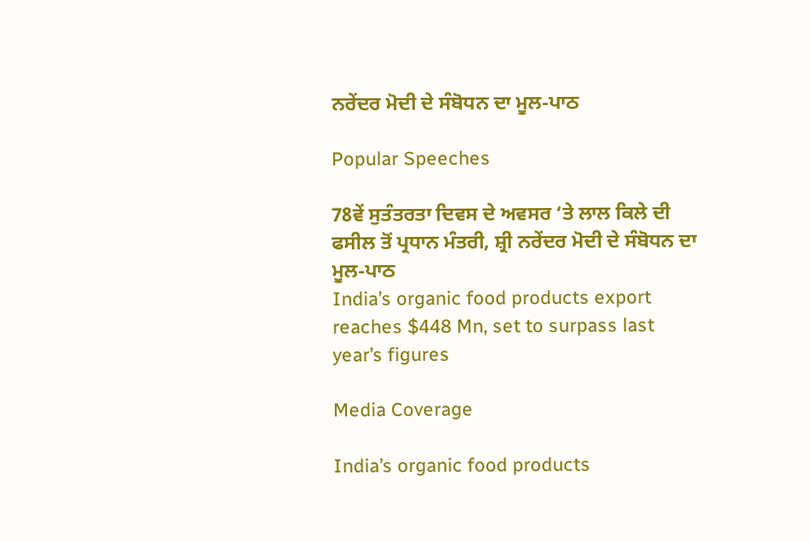ਨਰੇਂਦਰ ਮੋਦੀ ਦੇ ਸੰਬੋਧਨ ਦਾ ਮੂਲ-ਪਾਠ

Popular Speeches

78ਵੇਂ ਸੁਤੰਤਰਤਾ ਦਿਵਸ ਦੇ ਅਵਸਰ ‘ਤੇ ਲਾਲ ਕਿਲੇ ਦੀ ਫਸੀਲ ਤੋਂ ਪ੍ਰਧਾਨ ਮੰਤਰੀ, ਸ਼੍ਰੀ ਨਰੇਂਦਰ ਮੋਦੀ ਦੇ ਸੰਬੋਧਨ ਦਾ ਮੂਲ-ਪਾਠ
India’s organic food products export reaches $448 Mn, set to surpass last year’s figures

Media Coverage

India’s organic food products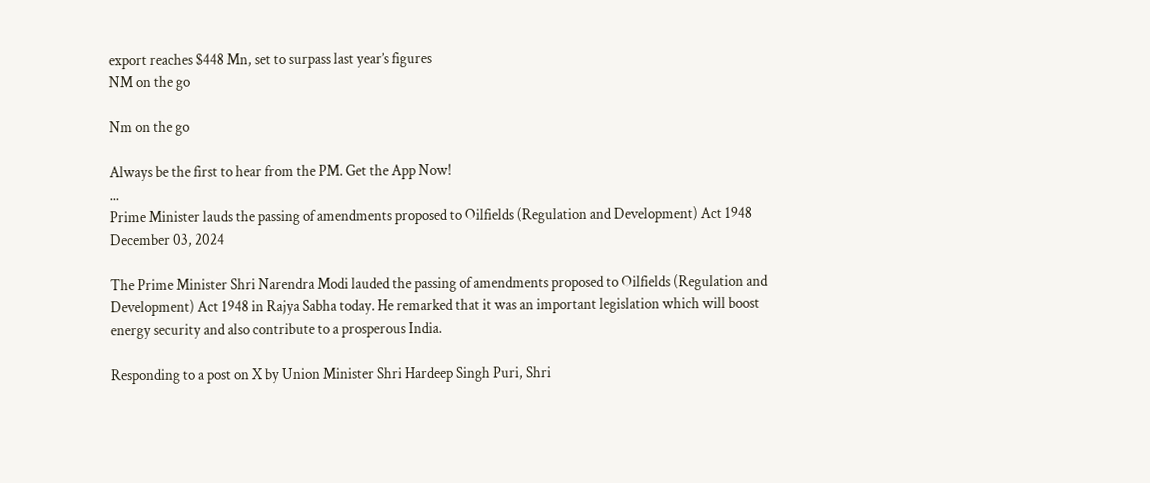export reaches $448 Mn, set to surpass last year’s figures
NM on the go

Nm on the go

Always be the first to hear from the PM. Get the App Now!
...
Prime Minister lauds the passing of amendments proposed to Oilfields (Regulation and Development) Act 1948
December 03, 2024

The Prime Minister Shri Narendra Modi lauded the passing of amendments proposed to Oilfields (Regulation and Development) Act 1948 in Rajya Sabha today. He remarked that it was an important legislation which will boost energy security and also contribute to a prosperous India.

Responding to a post on X by Union Minister Shri Hardeep Singh Puri, Shri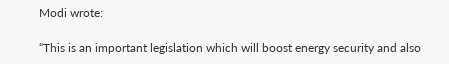Modi wrote:

“This is an important legislation which will boost energy security and also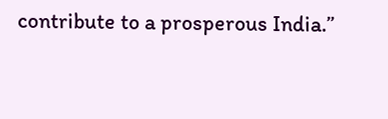contribute to a prosperous India.”